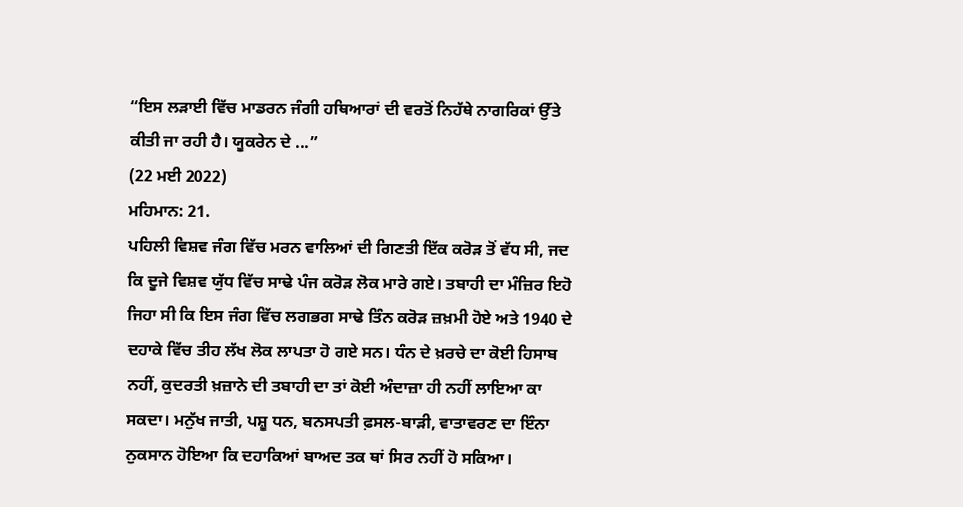“ਇਸ ਲੜਾਈ ਵਿੱਚ ਮਾਡਰਨ ਜੰਗੀ ਹਥਿਆਰਾਂ ਦੀ ਵਰਤੋਂ ਨਿਹੱਥੇ ਨਾਗਰਿਕਾਂ ਉੱਤੇ ਕੀਤੀ ਜਾ ਰਹੀ ਹੈ। ਯੂਕਰੇਨ ਦੇ ...”
(22 ਮਈ 2022)
ਮਹਿਮਾਨ: 21.
ਪਹਿਲੀ ਵਿਸ਼ਵ ਜੰਗ ਵਿੱਚ ਮਰਨ ਵਾਲਿਆਂ ਦੀ ਗਿਣਤੀ ਇੱਕ ਕਰੋੜ ਤੋਂ ਵੱਧ ਸੀ, ਜਦ ਕਿ ਦੂਜੇ ਵਿਸ਼ਵ ਯੁੱਧ ਵਿੱਚ ਸਾਢੇ ਪੰਜ ਕਰੋੜ ਲੋਕ ਮਾਰੇ ਗਏ। ਤਬਾਹੀ ਦਾ ਮੰਜ਼ਿਰ ਇਹੋ ਜਿਹਾ ਸੀ ਕਿ ਇਸ ਜੰਗ ਵਿੱਚ ਲਗਭਗ ਸਾਢੇ ਤਿੰਨ ਕਰੋੜ ਜ਼ਖ਼ਮੀ ਹੋਏ ਅਤੇ 1940 ਦੇ ਦਹਾਕੇ ਵਿੱਚ ਤੀਹ ਲੱਖ ਲੋਕ ਲਾਪਤਾ ਹੋ ਗਏ ਸਨ। ਧੰਨ ਦੇ ਖ਼ਰਚੇ ਦਾ ਕੋਈ ਹਿਸਾਬ ਨਹੀਂ, ਕੁਦਰਤੀ ਖ਼ਜ਼ਾਨੇ ਦੀ ਤਬਾਹੀ ਦਾ ਤਾਂ ਕੋਈ ਅੰਦਾਜ਼ਾ ਹੀ ਨਹੀਂ ਲਾਇਆ ਕਾ ਸਕਦਾ। ਮਨੁੱਖ ਜਾਤੀ, ਪਸ਼ੂ ਧਨ, ਬਨਸਪਤੀ ਫ਼ਸਲ-ਬਾੜੀ, ਵਾਤਾਵਰਣ ਦਾ ਇੰਨਾ ਨੁਕਸਾਨ ਹੋਇਆ ਕਿ ਦਹਾਕਿਆਂ ਬਾਅਦ ਤਕ ਥਾਂ ਸਿਰ ਨਹੀਂ ਹੋ ਸਕਿਆ।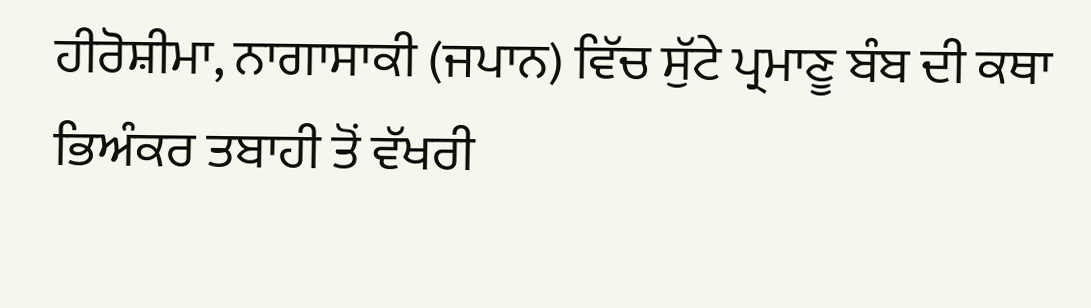ਹੀਰੋਸ਼ੀਮਾ, ਨਾਗਾਸਾਕੀ (ਜਪਾਨ) ਵਿੱਚ ਸੁੱਟੇ ਪ੍ਰਮਾਣੂ ਬੰਬ ਦੀ ਕਥਾ ਭਿਅੰਕਰ ਤਬਾਹੀ ਤੋਂ ਵੱਖਰੀ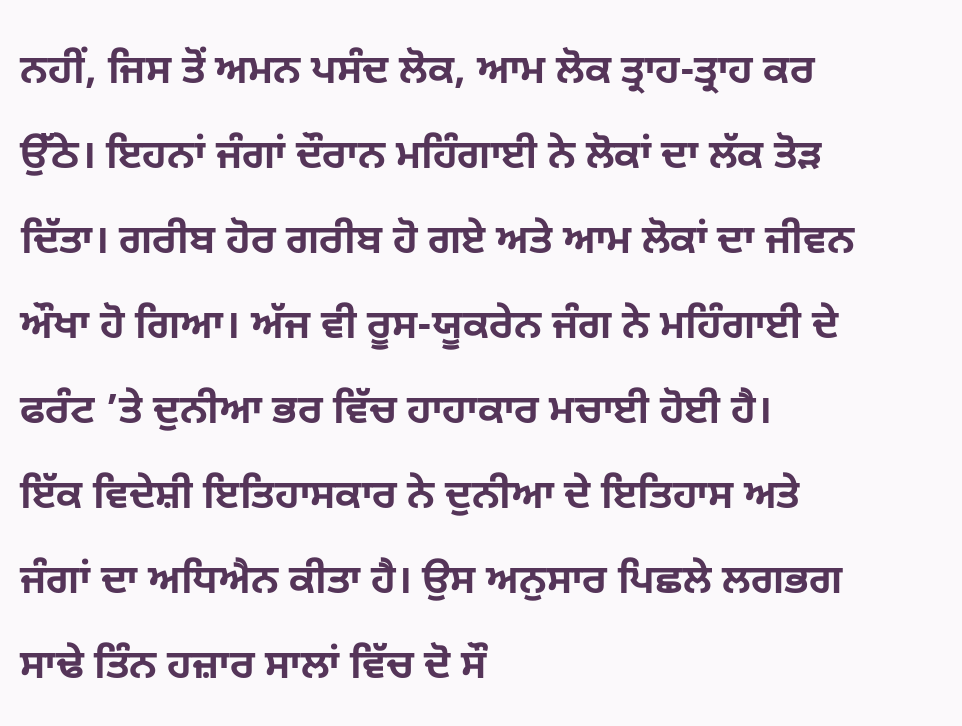ਨਹੀਂ, ਜਿਸ ਤੋਂ ਅਮਨ ਪਸੰਦ ਲੋਕ, ਆਮ ਲੋਕ ਤ੍ਰਾਹ-ਤ੍ਰਾਹ ਕਰ ਉੱਠੇ। ਇਹਨਾਂ ਜੰਗਾਂ ਦੌਰਾਨ ਮਹਿੰਗਾਈ ਨੇ ਲੋਕਾਂ ਦਾ ਲੱਕ ਤੋੜ ਦਿੱਤਾ। ਗਰੀਬ ਹੋਰ ਗਰੀਬ ਹੋ ਗਏ ਅਤੇ ਆਮ ਲੋਕਾਂ ਦਾ ਜੀਵਨ ਔਖਾ ਹੋ ਗਿਆ। ਅੱਜ ਵੀ ਰੂਸ-ਯੂਕਰੇਨ ਜੰਗ ਨੇ ਮਹਿੰਗਾਈ ਦੇ ਫਰੰਟ ’ਤੇ ਦੁਨੀਆ ਭਰ ਵਿੱਚ ਹਾਹਾਕਾਰ ਮਚਾਈ ਹੋਈ ਹੈ।
ਇੱਕ ਵਿਦੇਸ਼ੀ ਇਤਿਹਾਸਕਾਰ ਨੇ ਦੁਨੀਆ ਦੇ ਇਤਿਹਾਸ ਅਤੇ ਜੰਗਾਂ ਦਾ ਅਧਿਐਨ ਕੀਤਾ ਹੈ। ਉਸ ਅਨੁਸਾਰ ਪਿਛਲੇ ਲਗਭਗ ਸਾਢੇ ਤਿੰਨ ਹਜ਼ਾਰ ਸਾਲਾਂ ਵਿੱਚ ਦੋ ਸੌ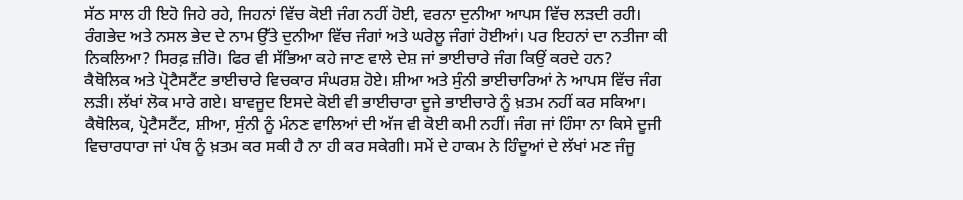ਸੱਠ ਸਾਲ ਹੀ ਇਹੋ ਜਿਹੇ ਰਹੇ, ਜਿਹਨਾਂ ਵਿੱਚ ਕੋਈ ਜੰਗ ਨਹੀਂ ਹੋਈ, ਵਰਨਾ ਦੁਨੀਆ ਆਪਸ ਵਿੱਚ ਲੜਦੀ ਰਹੀ। ਰੰਗਭੇਦ ਅਤੇ ਨਸਲ ਭੇਦ ਦੇ ਨਾਮ ਉੱਤੇ ਦੁਨੀਆ ਵਿੱਚ ਜੰਗਾਂ ਅਤੇ ਘਰੇਲੂ ਜੰਗਾਂ ਹੋਈਆਂ। ਪਰ ਇਹਨਾਂ ਦਾ ਨਤੀਜਾ ਕੀ ਨਿਕਲਿਆ? ਸਿਰਫ਼ ਜ਼ੀਰੋ। ਫਿਰ ਵੀ ਸੱਭਿਆ ਕਹੇ ਜਾਣ ਵਾਲੇ ਦੇਸ਼ ਜਾਂ ਭਾਈਚਾਰੇ ਜੰਗ ਕਿਉਂ ਕਰਦੇ ਹਨ?
ਕੈਥੋਲਿਕ ਅਤੇ ਪ੍ਰੋਟੈਸਟੈਂਟ ਭਾਈਚਾਰੇ ਵਿਚਕਾਰ ਸੰਘਰਸ਼ ਹੋਏ। ਸ਼ੀਆ ਅਤੇ ਸੁੰਨੀ ਭਾਈਚਾਰਿਆਂ ਨੇ ਆਪਸ ਵਿੱਚ ਜੰਗ ਲੜੀ। ਲੱਖਾਂ ਲੋਕ ਮਾਰੇ ਗਏ। ਬਾਵਜੂਦ ਇਸਦੇ ਕੋਈ ਵੀ ਭਾਈਚਾਰਾ ਦੂਜੇ ਭਾਈਚਾਰੇ ਨੂੰ ਖ਼ਤਮ ਨਹੀਂ ਕਰ ਸਕਿਆ। ਕੈਥੋਲਿਕ, ਪ੍ਰੋਟੈਸਟੈਂਟ, ਸ਼ੀਆ, ਸੁੰਨੀ ਨੂੰ ਮੰਨਣ ਵਾਲਿਆਂ ਦੀ ਅੱਜ ਵੀ ਕੋਈ ਕਮੀ ਨਹੀਂ। ਜੰਗ ਜਾਂ ਹਿੰਸਾ ਨਾ ਕਿਸੇ ਦੂਜੀ ਵਿਚਾਰਧਾਰਾ ਜਾਂ ਪੰਥ ਨੂੰ ਖ਼ਤਮ ਕਰ ਸਕੀ ਹੈ ਨਾ ਹੀ ਕਰ ਸਕੇਗੀ। ਸਮੇਂ ਦੇ ਹਾਕਮ ਨੇ ਹਿੰਦੂਆਂ ਦੇ ਲੱਖਾਂ ਮਣ ਜੰਜੂ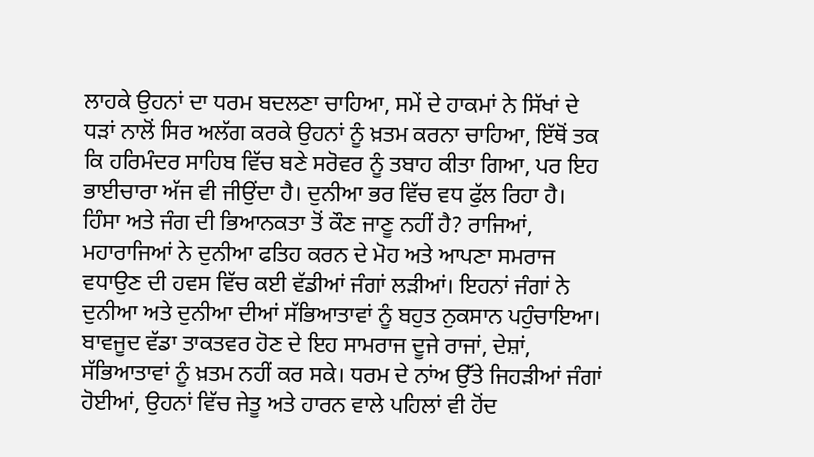ਲਾਹਕੇ ਉਹਨਾਂ ਦਾ ਧਰਮ ਬਦਲਣਾ ਚਾਹਿਆ, ਸਮੇਂ ਦੇ ਹਾਕਮਾਂ ਨੇ ਸਿੱਖਾਂ ਦੇ ਧੜਾਂ ਨਾਲੋਂ ਸਿਰ ਅਲੱਗ ਕਰਕੇ ਉਹਨਾਂ ਨੂੰ ਖ਼ਤਮ ਕਰਨਾ ਚਾਹਿਆ, ਇੱਥੋਂ ਤਕ ਕਿ ਹਰਿਮੰਦਰ ਸਾਹਿਬ ਵਿੱਚ ਬਣੇ ਸਰੋਵਰ ਨੂੰ ਤਬਾਹ ਕੀਤਾ ਗਿਆ, ਪਰ ਇਹ ਭਾਈਚਾਰਾ ਅੱਜ ਵੀ ਜੀਉਂਦਾ ਹੈ। ਦੁਨੀਆ ਭਰ ਵਿੱਚ ਵਧ ਫੁੱਲ ਰਿਹਾ ਹੈ।
ਹਿੰਸਾ ਅਤੇ ਜੰਗ ਦੀ ਭਿਆਨਕਤਾ ਤੋਂ ਕੌਣ ਜਾਣੂ ਨਹੀਂ ਹੈ? ਰਾਜਿਆਂ, ਮਹਾਰਾਜਿਆਂ ਨੇ ਦੁਨੀਆ ਫਤਿਹ ਕਰਨ ਦੇ ਮੋਹ ਅਤੇ ਆਪਣਾ ਸਮਰਾਜ ਵਧਾਉਣ ਦੀ ਹਵਸ ਵਿੱਚ ਕਈ ਵੱਡੀਆਂ ਜੰਗਾਂ ਲੜੀਆਂ। ਇਹਨਾਂ ਜੰਗਾਂ ਨੇ ਦੁਨੀਆ ਅਤੇ ਦੁਨੀਆ ਦੀਆਂ ਸੱਭਿਆਤਾਵਾਂ ਨੂੰ ਬਹੁਤ ਨੁਕਸਾਨ ਪਹੁੰਚਾਇਆ। ਬਾਵਜੂਦ ਵੱਡਾ ਤਾਕਤਵਰ ਹੋਣ ਦੇ ਇਹ ਸਾਮਰਾਜ ਦੂਜੇ ਰਾਜਾਂ, ਦੇਸ਼ਾਂ, ਸੱਭਿਆਤਾਵਾਂ ਨੂੰ ਖ਼ਤਮ ਨਹੀਂ ਕਰ ਸਕੇ। ਧਰਮ ਦੇ ਨਾਂਅ ਉੱਤੇ ਜਿਹੜੀਆਂ ਜੰਗਾਂ ਹੋਈਆਂ, ਉਹਨਾਂ ਵਿੱਚ ਜੇਤੂ ਅਤੇ ਹਾਰਨ ਵਾਲੇ ਪਹਿਲਾਂ ਵੀ ਹੋਂਦ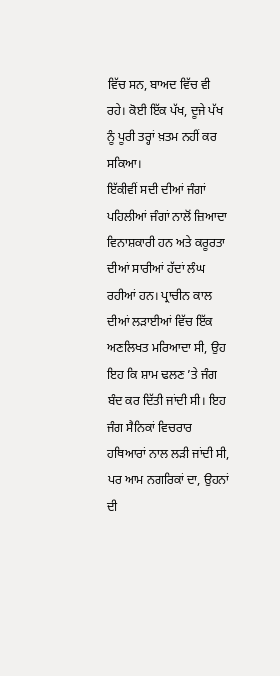ਵਿੱਚ ਸਨ, ਬਾਅਦ ਵਿੱਚ ਵੀ ਰਹੇ। ਕੋਈ ਇੱਕ ਪੱਖ, ਦੂਜੇ ਪੱਖ ਨੂੰ ਪੂਰੀ ਤਰ੍ਹਾਂ ਖ਼ਤਮ ਨਹੀਂ ਕਰ ਸਕਿਆ।
ਇੱਕੀਵੀਂ ਸਦੀ ਦੀਆਂ ਜੰਗਾਂ ਪਹਿਲੀਆਂ ਜੰਗਾਂ ਨਾਲੋਂ ਜ਼ਿਆਦਾ ਵਿਨਾਸ਼ਕਾਰੀ ਹਨ ਅਤੇ ਕਰੂਰਤਾ ਦੀਆਂ ਸਾਰੀਆਂ ਹੱਦਾਂ ਲੰਘ ਰਹੀਆਂ ਹਨ। ਪ੍ਰਾਚੀਨ ਕਾਲ ਦੀਆਂ ਲੜਾਈਆਂ ਵਿੱਚ ਇੱਕ ਅਣਲਿਖਤ ਮਰਿਆਦਾ ਸੀ, ਉਹ ਇਹ ਕਿ ਸ਼ਾਮ ਢਲਣ ’ਤੇ ਜੰਗ ਬੰਦ ਕਰ ਦਿੱਤੀ ਜਾਂਦੀ ਸੀ। ਇਹ ਜੰਗ ਸੈਨਿਕਾਂ ਵਿਚਰਾਰ ਹਥਿਆਰਾਂ ਨਾਲ ਲੜੀ ਜਾਂਦੀ ਸੀ, ਪਰ ਆਮ ਨਗਰਿਕਾਂ ਦਾ, ਉਹਨਾਂ ਦੀ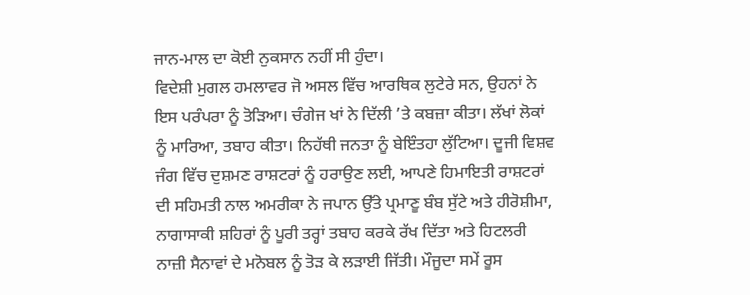ਜਾਨ-ਮਾਲ ਦਾ ਕੋਈ ਨੁਕਸਾਨ ਨਹੀਂ ਸੀ ਹੁੰਦਾ।
ਵਿਦੇਸ਼ੀ ਮੁਗਲ ਹਮਲਾਵਰ ਜੋ ਅਸਲ ਵਿੱਚ ਆਰਥਿਕ ਲੁਟੇਰੇ ਸਨ, ਉਹਨਾਂ ਨੇ ਇਸ ਪਰੰਪਰਾ ਨੂੰ ਤੋੜਿਆ। ਚੰਗੇਜ ਖਾਂ ਨੇ ਦਿੱਲੀ ’ਤੇ ਕਬਜ਼ਾ ਕੀਤਾ। ਲੱਖਾਂ ਲੋਕਾਂ ਨੂੰ ਮਾਰਿਆ, ਤਬਾਹ ਕੀਤਾ। ਨਿਹੱਥੀ ਜਨਤਾ ਨੂੰ ਬੇਇੰਤਹਾ ਲੁੱਟਿਆ। ਦੂਜੀ ਵਿਸ਼ਵ ਜੰਗ ਵਿੱਚ ਦੁਸ਼ਮਣ ਰਾਸ਼ਟਰਾਂ ਨੂੰ ਹਰਾਉਣ ਲਈ, ਆਪਣੇ ਹਿਮਾਇਤੀ ਰਾਸ਼ਟਰਾਂ ਦੀ ਸਹਿਮਤੀ ਨਾਲ ਅਮਰੀਕਾ ਨੇ ਜਪਾਨ ਉੱਤੇ ਪ੍ਰਮਾਣੂ ਬੰਬ ਸੁੱਟੇ ਅਤੇ ਹੀਰੋਸ਼ੀਮਾ, ਨਾਗਾਸਾਕੀ ਸ਼ਹਿਰਾਂ ਨੂੰ ਪੂਰੀ ਤਰ੍ਹਾਂ ਤਬਾਹ ਕਰਕੇ ਰੱਖ ਦਿੱਤਾ ਅਤੇ ਹਿਟਲਰੀ ਨਾਜ਼ੀ ਸੈਨਾਵਾਂ ਦੇ ਮਨੋਬਲ ਨੂੰ ਤੋੜ ਕੇ ਲੜਾਈ ਜਿੱਤੀ। ਮੌਜੂਦਾ ਸਮੇਂ ਰੂਸ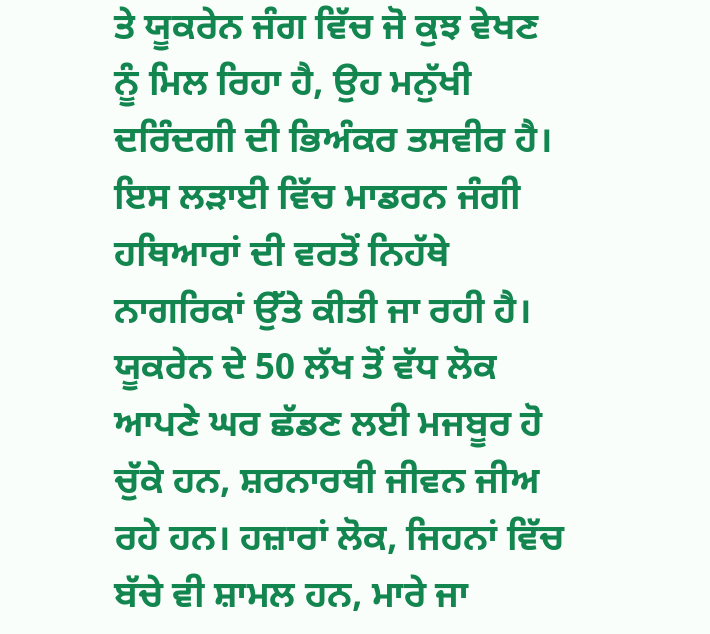ਤੇ ਯੂਕਰੇਨ ਜੰਗ ਵਿੱਚ ਜੋ ਕੁਝ ਵੇਖਣ ਨੂੰ ਮਿਲ ਰਿਹਾ ਹੈ, ਉਹ ਮਨੁੱਖੀ ਦਰਿੰਦਗੀ ਦੀ ਭਿਅੰਕਰ ਤਸਵੀਰ ਹੈ। ਇਸ ਲੜਾਈ ਵਿੱਚ ਮਾਡਰਨ ਜੰਗੀ ਹਥਿਆਰਾਂ ਦੀ ਵਰਤੋਂ ਨਿਹੱਥੇ ਨਾਗਰਿਕਾਂ ਉੱਤੇ ਕੀਤੀ ਜਾ ਰਹੀ ਹੈ। ਯੂਕਰੇਨ ਦੇ 50 ਲੱਖ ਤੋਂ ਵੱਧ ਲੋਕ ਆਪਣੇ ਘਰ ਛੱਡਣ ਲਈ ਮਜਬੂਰ ਹੋ ਚੁੱਕੇ ਹਨ, ਸ਼ਰਨਾਰਥੀ ਜੀਵਨ ਜੀਅ ਰਹੇ ਹਨ। ਹਜ਼ਾਰਾਂ ਲੋਕ, ਜਿਹਨਾਂ ਵਿੱਚ ਬੱਚੇ ਵੀ ਸ਼ਾਮਲ ਹਨ, ਮਾਰੇ ਜਾ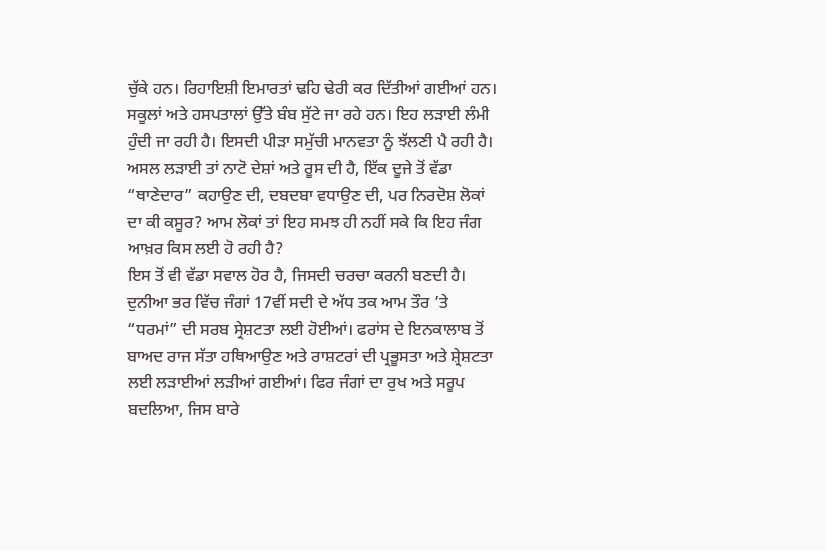ਚੁੱਕੇ ਹਨ। ਰਿਹਾਇਸ਼ੀ ਇਮਾਰਤਾਂ ਢਹਿ ਢੇਰੀ ਕਰ ਦਿੱਤੀਆਂ ਗਈਆਂ ਹਨ। ਸਕੂਲਾਂ ਅਤੇ ਹਸਪਤਾਲਾਂ ਉੱਤੇ ਬੰਬ ਸੁੱਟੇ ਜਾ ਰਹੇ ਹਨ। ਇਹ ਲੜਾਈ ਲੰਮੀ ਹੁੰਦੀ ਜਾ ਰਹੀ ਹੈ। ਇਸਦੀ ਪੀੜਾ ਸਮੁੱਚੀ ਮਾਨਵਤਾ ਨੂੰ ਝੱਲਣੀ ਪੈ ਰਹੀ ਹੈ। ਅਸਲ ਲੜਾਈ ਤਾਂ ਨਾਟੋ ਦੇਸ਼ਾਂ ਅਤੇ ਰੂਸ ਦੀ ਹੈ, ਇੱਕ ਦੂਜੇ ਤੋਂ ਵੱਡਾ “ਥਾਣੇਦਾਰ” ਕਹਾਉਣ ਦੀ, ਦਬਦਬਾ ਵਧਾਉਣ ਦੀ, ਪਰ ਨਿਰਦੋਸ਼ ਲੋਕਾਂ ਦਾ ਕੀ ਕਸੂਰ? ਆਮ ਲੋਕਾਂ ਤਾਂ ਇਹ ਸਮਝ ਹੀ ਨਹੀਂ ਸਕੇ ਕਿ ਇਹ ਜੰਗ ਆਖ਼ਰ ਕਿਸ ਲਈ ਹੋ ਰਹੀ ਹੈ?
ਇਸ ਤੋਂ ਵੀ ਵੱਡਾ ਸਵਾਲ ਹੋਰ ਹੈ, ਜਿਸਦੀ ਚਰਚਾ ਕਰਨੀ ਬਣਦੀ ਹੈ। ਦੁਨੀਆ ਭਰ ਵਿੱਚ ਜੰਗਾਂ 17ਵੀਂ ਸਦੀ ਦੇ ਅੱਧ ਤਕ ਆਮ ਤੌਰ ’ਤੇ “ਧਰਮਾਂ” ਦੀ ਸਰਬ ਸ੍ਰੇਸ਼ਟਤਾ ਲਈ ਹੋਈਆਂ। ਫਰਾਂਸ ਦੇ ਇਨਕਾਲਾਬ ਤੋਂ ਬਾਅਦ ਰਾਜ ਸੱਤਾ ਹਥਿਆਉਣ ਅਤੇ ਰਾਸ਼ਟਰਾਂ ਦੀ ਪ੍ਰਭੂਸਤਾ ਅਤੇ ਸ਼੍ਰੇਸ਼ਟਤਾ ਲਈ ਲੜਾਈਆਂ ਲੜੀਆਂ ਗਈਆਂ। ਫਿਰ ਜੰਗਾਂ ਦਾ ਰੁਖ ਅਤੇ ਸਰੂਪ ਬਦਲਿਆ, ਜਿਸ ਬਾਰੇ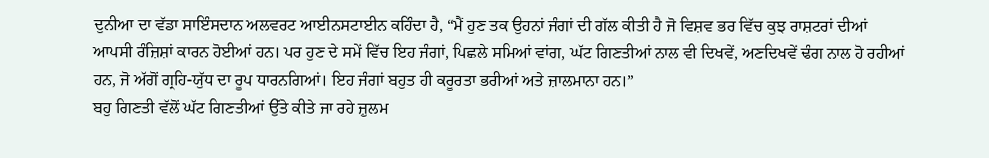ਦੁਨੀਆ ਦਾ ਵੱਡਾ ਸਾਇੰਸਦਾਨ ਅਲਵਰਟ ਆਈਨਸਟਾਈਨ ਕਹਿੰਦਾ ਹੈ, “ਮੈਂ ਹੁਣ ਤਕ ਉਹਨਾਂ ਜੰਗਾਂ ਦੀ ਗੱਲ ਕੀਤੀ ਹੈ ਜੋ ਵਿਸ਼ਵ ਭਰ ਵਿੱਚ ਕੁਝ ਰਾਸ਼ਟਰਾਂ ਦੀਆਂ ਆਪਸੀ ਰੰਜ਼ਿਸ਼ਾਂ ਕਾਰਨ ਹੋਈਆਂ ਹਨ। ਪਰ ਹੁਣ ਦੇ ਸਮੇਂ ਵਿੱਚ ਇਹ ਜੰਗਾਂ, ਪਿਛਲੇ ਸਮਿਆਂ ਵਾਂਗ, ਘੱਟ ਗਿਣਤੀਆਂ ਨਾਲ ਵੀ ਦਿਖਵੇਂ, ਅਣਦਿਖਵੇਂ ਢੰਗ ਨਾਲ ਹੋ ਰਹੀਆਂ ਹਨ, ਜੋ ਅੱਗੋਂ ਗ੍ਰਹਿ-ਯੁੱਧ ਦਾ ਰੂਪ ਧਾਰਨਗਿਆਂ। ਇਹ ਜੰਗਾਂ ਬਹੁਤ ਹੀ ਕਰੂਰਤਾ ਭਰੀਆਂ ਅਤੇ ਜ਼ਾਲਮਾਨਾ ਹਨ।”
ਬਹੁ ਗਿਣਤੀ ਵੱਲੋਂ ਘੱਟ ਗਿਣਤੀਆਂ ਉੱਤੇ ਕੀਤੇ ਜਾ ਰਹੇ ਜ਼ੁਲਮ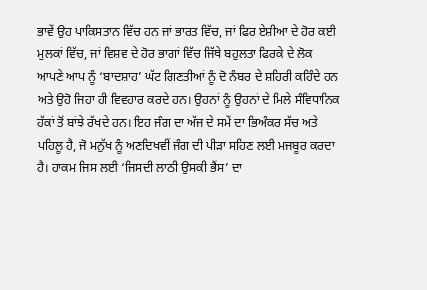ਭਾਵੇਂ ਉਹ ਪਾਕਿਸਤਾਨ ਵਿੱਚ ਹਨ ਜਾਂ ਭਾਰਤ ਵਿੱਚ, ਜਾਂ ਫਿਰ ਏਸ਼ੀਆ ਦੇ ਹੋਰ ਕਈ ਮੁਲਕਾਂ ਵਿੱਚ, ਜਾਂ ਵਿਸ਼ਵ ਦੇ ਹੋਰ ਭਾਗਾਂ ਵਿੱਚ ਜਿੱਥੇ ਬਹੁਲਤਾ ਫਿਰਕੇ ਦੇ ਲੋਕ ਆਪਣੇ ਆਪ ਨੂੰ ‘ਬਾਦਸ਼ਾਹ’ ਘੱਟ ਗਿਣਤੀਆਂ ਨੂੰ ਦੋ ਨੰਬਰ ਦੇ ਸ਼ਹਿਰੀ ਕਹਿੰਦੇ ਹਨ ਅਤੇ ਉਹੋ ਜਿਹਾ ਹੀ ਵਿਵਹਾਰ ਕਰਦੇ ਹਨ। ਉਹਨਾਂ ਨੂੰ ਉਹਨਾਂ ਦੇ ਮਿਲੇ ਸੰਵਿਧਾਨਿਕ ਹੱਕਾਂ ਤੋਂ ਬਾਂਝੇ ਰੱਖਦੇ ਹਨ। ਇਹ ਜੰਗ ਦਾ ਅੱਜ ਦੇ ਸਮੇਂ ਦਾ ਭਿਅੰਕਰ ਸੱਚ ਅਤੇ ਪਹਿਲੂ ਹੈ, ਜੋ ਮਨੁੱਖ ਨੂੰ ਅਣਦਿਖਵੀਂ ਜੰਗ ਦੀ ਪੀੜਾ ਸਹਿਣ ਲਈ ਮਜਬੂਰ ਕਰਦਾ ਹੈ। ਹਾਕਮ ਜਿਸ ਲਈ ‘ਜਿਸਦੀ ਲਾਠੀ ਉਸਕੀ ਭੈਂਸ’ ਦਾ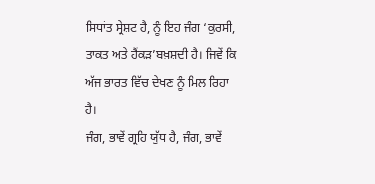ਸਿਧਾਂਤ ਸ੍ਰੇਸ਼ਟ ਹੈ, ਨੂੰ ਇਹ ਜੰਗ ‘ਕੁਰਸੀ, ਤਾਕਤ ਅਤੇ ਹੈਂਕੜ’ਬਖ਼ਸ਼ਦੀ ਹੈ। ਜਿਵੇਂ ਕਿ ਅੱਜ ਭਾਰਤ ਵਿੱਚ ਦੇਖਣ ਨੂੰ ਮਿਲ ਰਿਹਾ ਹੈ।
ਜੰਗ, ਭਾਵੇਂ ਗ੍ਰਹਿ ਯੁੱਧ ਹੈ, ਜੰਗ, ਭਾਵੇਂ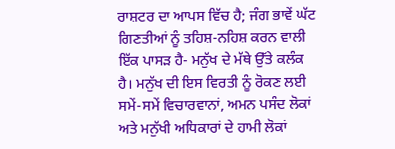ਰਾਸ਼ਟਰ ਦਾ ਆਪਸ ਵਿੱਚ ਹੈ; ਜੰਗ ਭਾਵੇਂ ਘੱਟ ਗਿਣਤੀਆਂ ਨੂੰ ਤਹਿਸ਼-ਨਹਿਸ਼ ਕਰਨ ਵਾਲੀ ਇੱਕ ਪਾਸੜ ਹੈ- ਮਨੁੱਖ ਦੇ ਮੱਥੇ ਉੱਤੇ ਕਲੰਕ ਹੈ। ਮਨੁੱਖ ਦੀ ਇਸ ਵਿਰਤੀ ਨੂੰ ਰੋਕਣ ਲਈ ਸਮੇਂ-ਸਮੇਂ ਵਿਚਾਰਵਾਨਾਂ, ਅਮਨ ਪਸੰਦ ਲੋਕਾਂ ਅਤੇ ਮਨੁੱਖੀ ਅਧਿਕਾਰਾਂ ਦੇ ਹਾਮੀ ਲੋਕਾਂ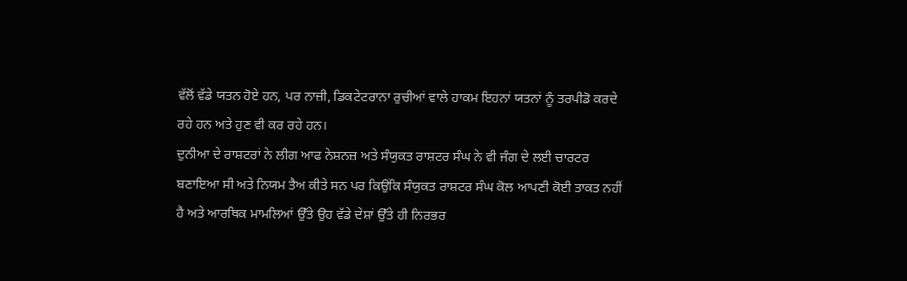ਵੱਲੋਂ ਵੱਡੇ ਯਤਨ ਹੋਏ ਹਨ, ਪਰ ਨਾਜ਼ੀ, ਡਿਕਟੇਟਰਾਨਾ ਰੁਚੀਆਂ ਵਾਲੇ ਹਾਕਮ ਇਹਨਾਂ ਯਤਨਾਂ ਨੂੰ ਤਰਪੀਡੋ ਕਰਦੇ ਰਹੇ ਹਨ ਅਤੇ ਹੁਣ ਵੀ ਕਰ ਰਹੇ ਹਨ।
ਦੁਨੀਆ ਦੇ ਰਾਸ਼ਟਰਾਂ ਨੇ ਲੀਗ ਆਫ ਨੇਸ਼ਨਜ਼ ਅਤੇ ਸੰਯੁਕਤ ਰਾਸ਼ਟਰ ਸੰਘ ਨੇ ਵੀ ਜੰਗ ਦੇ ਲਈ ਚਾਰਟਰ ਬਣਾਇਆ ਸੀ ਅਤੇ ਨਿਯਮ ਤੈਅ ਕੀਤੇ ਸਨ ਪਰ ਕਿਉਂਕਿ ਸੰਯੁਕਤ ਰਾਸ਼ਟਰ ਸੰਘ ਕੋਲ ਆਪਣੀ ਕੋਈ ਤਾਕਤ ਨਹੀਂ ਹੈ ਅਤੇ ਆਰਥਿਕ ਮਾਮਲਿਆਂ ਉੱਤੇ ਉਹ ਵੱਡੇ ਦੇਸ਼ਾਂ ਉੱਤੇ ਹੀ ਨਿਰਭਰ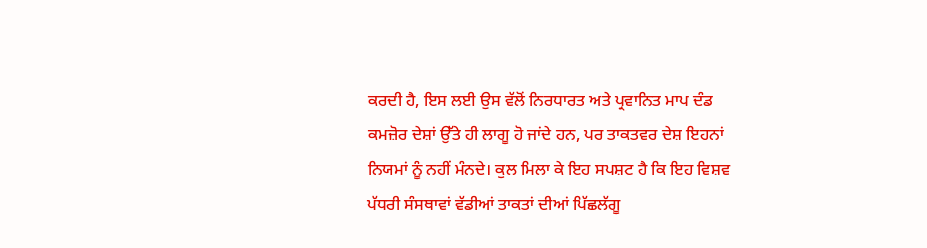ਕਰਦੀ ਹੈ, ਇਸ ਲਈ ਉਸ ਵੱਲੋਂ ਨਿਰਧਾਰਤ ਅਤੇ ਪ੍ਰਵਾਨਿਤ ਮਾਪ ਦੰਡ ਕਮਜ਼ੋਰ ਦੇਸ਼ਾਂ ਉੱਤੇ ਹੀ ਲਾਗੂ ਹੋ ਜਾਂਦੇ ਹਨ, ਪਰ ਤਾਕਤਵਰ ਦੇਸ਼ ਇਹਨਾਂ ਨਿਯਮਾਂ ਨੂੰ ਨਹੀਂ ਮੰਨਦੇ। ਕੁਲ ਮਿਲਾ ਕੇ ਇਹ ਸਪਸ਼ਟ ਹੈ ਕਿ ਇਹ ਵਿਸ਼ਵ ਪੱਧਰੀ ਸੰਸਥਾਵਾਂ ਵੱਡੀਆਂ ਤਾਕਤਾਂ ਦੀਆਂ ਪਿੱਛਲੱਗੂ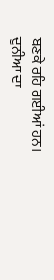ਬਣਕੇ ਰਹਿ ਗਈਆਂ ਹਨ।
ਦੁਨੀਆ ਦਾ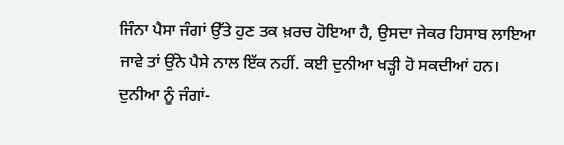ਜਿੰਨਾ ਪੈਸਾ ਜੰਗਾਂ ਉੱਤੇ ਹੁਣ ਤਕ ਖ਼ਰਚ ਹੋਇਆ ਹੈ, ਉਸਦਾ ਜੇਕਰ ਹਿਸਾਬ ਲਾਇਆ ਜਾਵੇ ਤਾਂ ਉਂਨੇ ਪੈਸੇ ਨਾਲ ਇੱਕ ਨਹੀਂ. ਕਈ ਦੁਨੀਆ ਖੜ੍ਹੀ ਹੋ ਸਕਦੀਆਂ ਹਨ।
ਦੁਨੀਆ ਨੂੰ ਜੰਗਾਂ-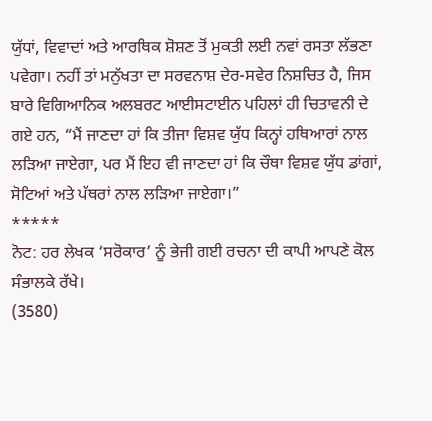ਯੁੱਧਾਂ, ਵਿਵਾਦਾਂ ਅਤੇ ਆਰਥਿਕ ਸ਼ੋਸ਼ਣ ਤੋਂ ਮੁਕਤੀ ਲਈ ਨਵਾਂ ਰਸਤਾ ਲੱਭਣਾ ਪਵੇਗਾ। ਨਹੀਂ ਤਾਂ ਮਨੁੱਖਤਾ ਦਾ ਸਰਵਨਾਸ਼ ਦੇਰ-ਸਵੇਰ ਨਿਸ਼ਚਿਤ ਹੈ, ਜਿਸ ਬਾਰੇ ਵਿਗਿਆਨਿਕ ਅਲਬਰਟ ਆਈਸਟਾਈਨ ਪਹਿਲਾਂ ਹੀ ਚਿਤਾਵਨੀ ਦੇ ਗਏ ਹਨ, “ਮੈਂ ਜਾਣਦਾ ਹਾਂ ਕਿ ਤੀਜਾ ਵਿਸ਼ਵ ਯੁੱਧ ਕਿਨ੍ਹਾਂ ਹਥਿਆਰਾਂ ਨਾਲ ਲੜਿਆ ਜਾਏਗਾ, ਪਰ ਮੈਂ ਇਹ ਵੀ ਜਾਣਦਾ ਹਾਂ ਕਿ ਚੌਥਾ ਵਿਸ਼ਵ ਯੁੱਧ ਡਾਂਗਾਂ, ਸੋਟਿਆਂ ਅਤੇ ਪੱਥਰਾਂ ਨਾਲ ਲੜਿਆ ਜਾਏਗਾ।”
*****
ਨੋਟ: ਹਰ ਲੇਖਕ ‘ਸਰੋਕਾਰ’ ਨੂੰ ਭੇਜੀ ਗਈ ਰਚਨਾ ਦੀ ਕਾਪੀ ਆਪਣੇ ਕੋਲ ਸੰਭਾਲਕੇ ਰੱਖੇ।
(3580)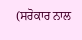(ਸਰੋਕਾਰ ਨਾਲ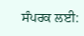ਸੰਪਰਕ ਲਈ: